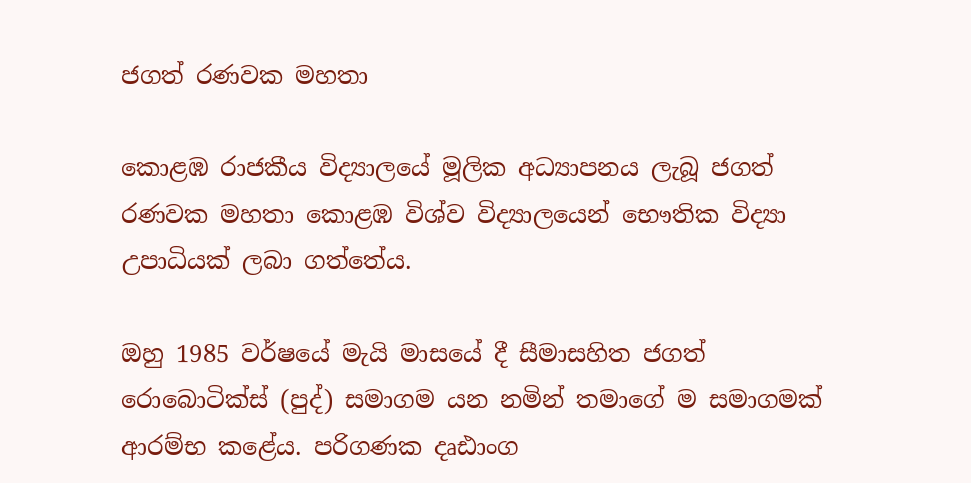ජගත් රණවක මහතා

කොළඹ රාජකීය විද්‍යාලයේ මූලික අධ්‍යාපනය ලැබූ ජගත් රණවක මහතා කොළඹ විශ්ව විද්‍යාලයෙන් භෞතික විද්‍යා උපාධියක් ලබා ගත්තේය.

ඔහු 1985 වර්ෂයේ මැයි මාසයේ දී සීමාසහිත ජගත් රොබොටික්ස් (පුද්) සමාගම යන නමින් තමාගේ ම සමාගමක් ආරම්භ කළේය. පරිගණක දෘඪාංග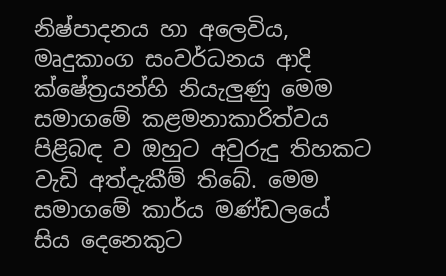නිෂ්පාදනය හා අලෙවිය, මෘදුකාංග සංවර්ධනය ආදි ක්ෂේත්‍රයන්හි නියැලුණු මෙම සමාගමේ කළමනාකාරිත්වය පිළිබඳ ව ඔහුට අවුරුදු තිහකට වැඩි අත්දැකීම් තිබේ. මෙම සමාගමේ කාර්ය මණ්ඩලයේ සිය දෙනෙකුට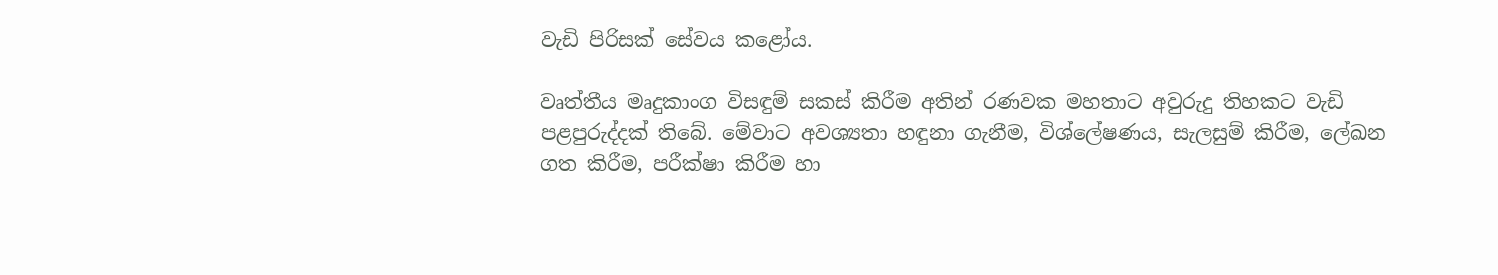වැඩි පිරිසක් සේවය කළෝය.

වෘත්තීය මෘදුකාංග විසඳුම් සකස් කිරීම අතින් රණවක මහතාට අවුරුදු තිහකට වැඩි පළපුරුද්දක් තිබේ. මේවාට අවශ්‍යතා හඳුනා ගැනීම, විශ්ලේෂණය, සැලසුම් කිරීම, ලේඛන ගත කිරීම, පරීක්ෂා කිරීම හා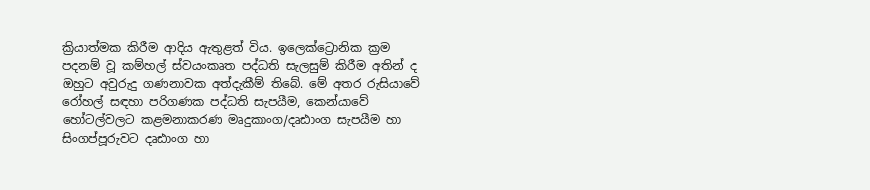ක්‍රියාත්මක කිරීම ආදිය ඇතුළත් විය. ඉලෙක්ට්‍රොනික ක්‍රම පදනම් වූ කම්හල් ස්වයංකෘත පද්ධති සැලසුම් කිරීම අතින් ද ඔහුට අවුරුදු ගණනාවක අත්දැකීම් තිබේ. මේ අතර රුසියාවේ රෝහල් සඳහා පරිගණක පද්ධති සැපයීම, කෙන්යාවේ හෝටල්වලට කළමනාකරණ මෘදුකාංග/දෘඪාංග සැපයීම හා සිංගප්පූරුවට දෘඪාංග හා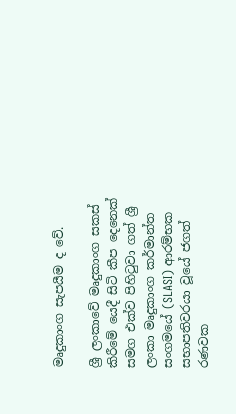මෘදුකාංග සැපයීම ද වේ.

ශ්‍රී ලංකාවේ මෘදුකාංග සකස් කිරීමේ යෙදී සිටි කීප දෙනෙක් සමග එක්ව පිහිටුවා ගත් ශ්‍රී ලංකා මෘදුකාංග කර්මාන්ත සංගමයේ (SLASI) ආරම්භක සභාපතිවරයා වූයේ ජගත් රණවක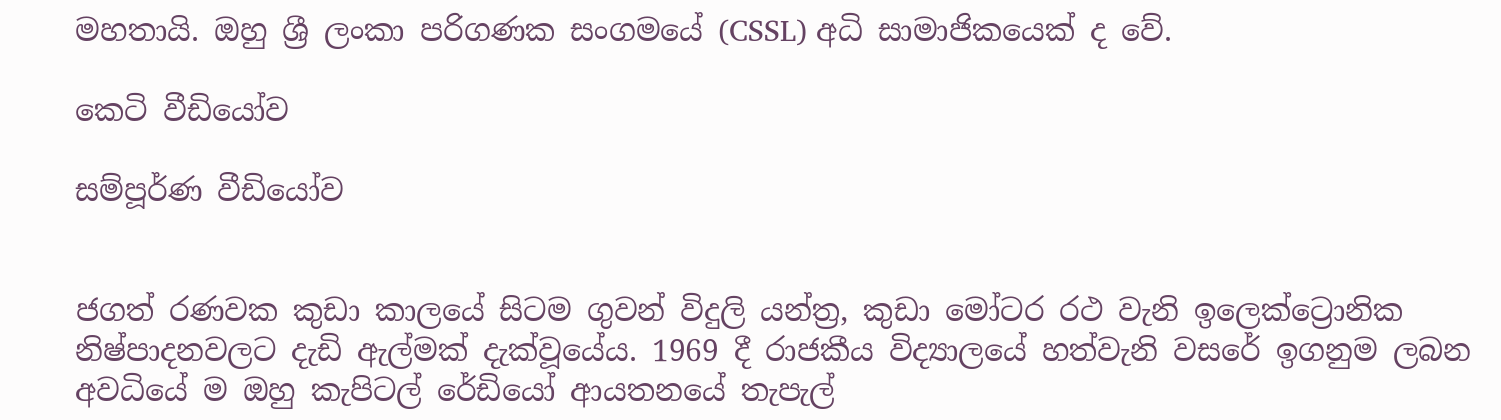මහතායි. ඔහු ශ්‍රී ලංකා පරිගණක සංගමයේ (CSSL) අධි සාමාජිකයෙක් ද වේ.

කෙටි වීඩියෝව

සම්පූර්ණ වීඩියෝව


ජගත් රණවක කුඩා කාලයේ සිටම ගුවන් විදුලි යන්ත්‍ර, කුඩා මෝටර රථ වැනි ඉලෙක්ට්‍රොනික නිෂ්පාදනවලට දැඩි ඇල්මක් දැක්වූයේය. 1969 දී රාජකීය විද්‍යාලයේ හත්වැනි වසරේ ඉගනුම ලබන අවධියේ ම ඔහු කැපිටල් රේඩියෝ ආයතනයේ තැපැල්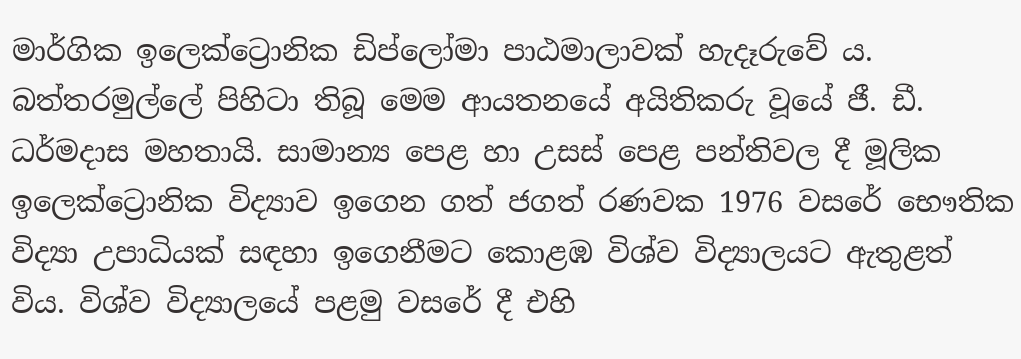මාර්ගික ඉලෙක්ට්‍රොනික ඩිප්ලෝමා පාඨමාලාවක් හැදෑරුවේ ය. බත්තරමුල්ලේ පිහිටා තිබූ මෙම ආයතනයේ අයිතිකරු වූයේ ජී. ඩී. ධර්මදාස මහතායි. සාමාන්‍ය පෙළ හා උසස් පෙළ පන්තිවල දී මූලික ඉලෙක්ට්‍රොනික විද්‍යාව ඉගෙන ගත් ජගත් රණවක 1976 වසරේ භෞතික විද්‍යා උපාධියක් සඳහා ඉගෙනීමට කොළඹ විශ්ව විද්‍යාලයට ඇතුළත් විය. විශ්ව විද්‍යාලයේ පළමු වසරේ දී එහි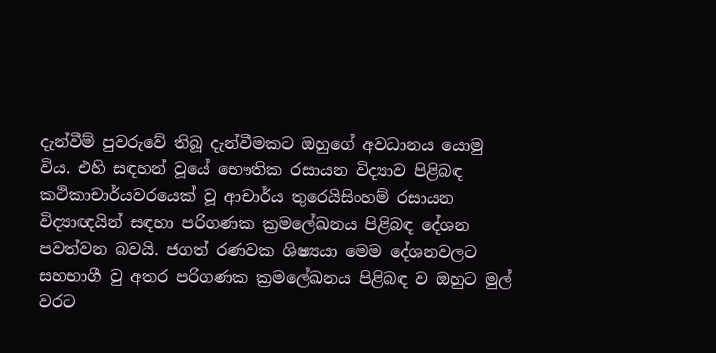දැන්වීම් පුවරුවේ තිබූ දැන්වීමකට ඔහුගේ අවධානය යොමු විය. එහි සඳහන් වූයේ භෞතික රසායන විද්‍යාව පිළිබඳ කථිකාචාර්යවරයෙක් වූ ආචාර්ය තුරෙයිසිංහම් රසායන විද්‍යාඥයින් සඳහා පරිගණක ක්‍රමලේඛනය පිළිබඳ දේශන පවත්වන බවයි. ජගත් රණවක ශිෂ්‍යයා මෙම දේශනවලට සහභාගී වු අතර පරිගණක ක්‍රමලේඛනය පිළිබඳ ව ඔහුට මුල් වරට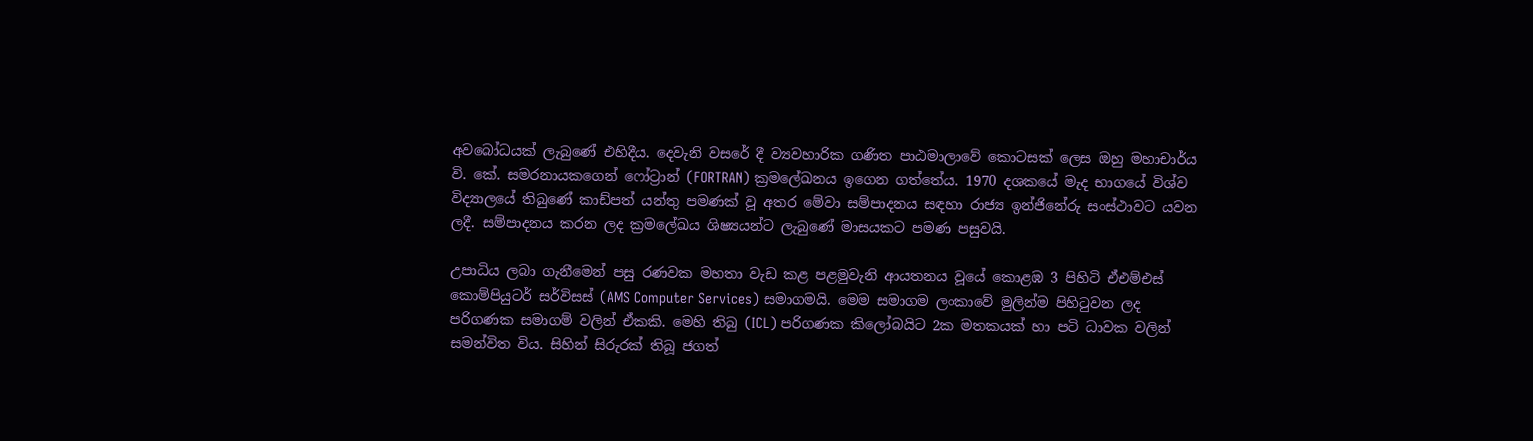අවබෝධයක් ලැබුණේ එහිදීය. දෙවැනි වසරේ දී ව්‍යවහාරික ගණිත පාඨමාලාවේ කොටසක් ලෙස ඔහු මහාචාර්ය වි. කේ. සමරනායකගෙන් ෆෝට්‍රාන් (FORTRAN) ක්‍රමලේඛනය ඉගෙන ගත්තේය. 1970 දශකයේ මැද භාගයේ විශ්ව විද්‍යාලයේ තිබුණේ කාඩ්පත් යන්තු පමණක් වූ අතර මේවා සම්පාදනය සඳහා රාජ්‍ය ඉන්ජිනේරු සංස්ථාවට යවන ලදී. සම්පාදනය කරන ලද ක්‍රමලේඛය ශිෂ්‍යයන්ට ලැබුණේ මාසයකට පමණ පසුවයි.

උපාධිය ලබා ගැනීමෙන් පසු රණවක මහතා වැඩ කළ පළමුවැනි ආයතනය වූයේ කොළඹ 3 පිහිටි ඒඑම්එස් කොම්පියුටර් සර්විසස් (AMS Computer Services) සමාගමයි. මෙම සමාගම ලංකාවේ මුලින්ම පිහිටුවන ලද පරිගණක සමාගම් වලින් ඒකකි. මෙහි තිබු (ICL) පරිගණක කිලෝබයිට 2ක මතකයක් හා පටි ධාවක වලින් සමන්විත විය. සිහින් සිරුරක් තිබූ ජගත්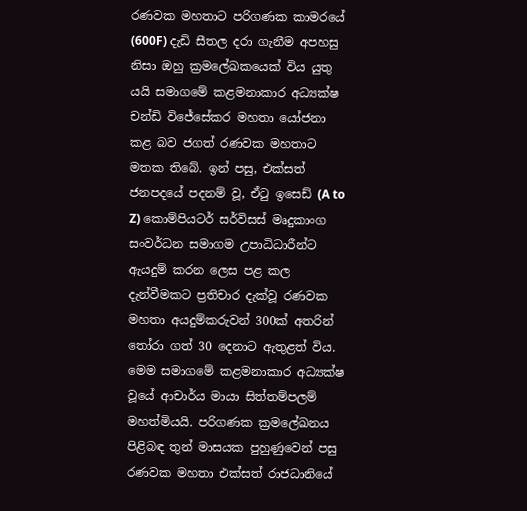රණවක මහතාට පරිගණක කාමරයේ (600F) දැඩි සීතල දරා ගැනීම අපහසු නිසා ඔහු ක්‍රමලේඛකයෙක් විය යුතු යයි සමාගමේ කළමනාකාර අධ්‍යක්ෂ චන්ඩි විජේසේකර මහතා යෝජනා කළ බව ජගත් රණවක මහතාට මතක තිබේ. ඉන් පසු, එක්සත් ජනපදයේ පදනම් වූ, ඒටු ඉසෙඩ් (A to Z) කොම්පියටර් සර්විසස් මෘදුකාංග සංවර්ධන සමාගම උපාධිධාරීන්ට ඇයදුම් කරන ලෙස පළ කල දැන්වීමකට ප්‍රතිචාර දැක්වූ රණවක මහතා අයදුම්කරුවන් 300ක් අතරින් තෝරා ගත් 30 දෙනාට ඇතුළත් විය. මෙම සමාගමේ කළමනාකාර අධ්‍යක්ෂ වූයේ ආචාර්ය මායා සිත්තම්පලම් මහත්මියයි. පරිගණක ක්‍රමලේඛනය පිළිබඳ තුන් මාසයක පුහුණුවෙන් පසු රණවක මහතා එක්සත් රාජධානියේ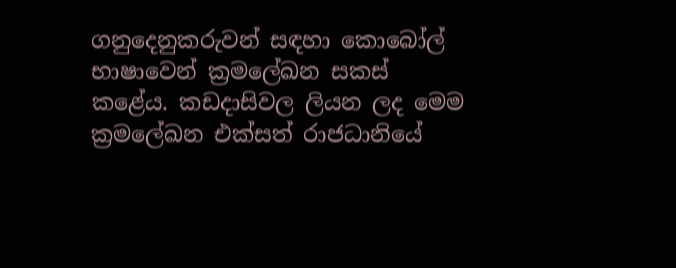ගනුදෙනුකරුවන් සඳහා කොබෝල් භාෂාවෙන් ක්‍රමලේඛන සකස් කළේය. කඩදාසිවල ලියන ලද මෙම ක්‍රමලේඛන එක්සත් රාජධානියේ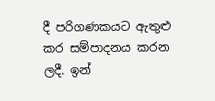දී පරිගණකයට ඇතුළු කර සම්පාදනය කරන ලදී. ඉන්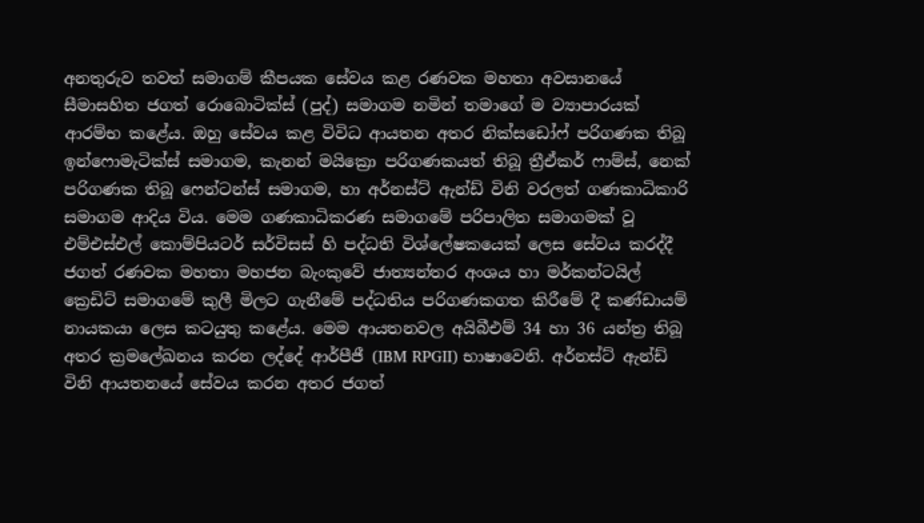අනතුරුව තවත් සමාගම් කීපයක සේවය කළ රණවක මහතා අවසානයේ සීමාසහිත ජගත් රොබොටික්ස් (පුද්) සමාගම නමින් තමාගේ ම ව්‍යාපාරයක් ආරම්භ කළේය. ඔහු සේවය කළ විවිධ ආයතන අතර නික්සඩෝෆ් පරිගණක තිබූ ඉන්ෆොමැටික්ස් සමාගම, කැනන් මයික්‍රො පරිගණකයත් තිබූ ත්‍රීඒකර් ෆාම්ස්, නෙක් පරිගණක තිබූ ෆෙන්ටන්ස් සමාගම, හා අර්නස්ට් ඇන්ඩ් විනි වරලත් ගණකාධිකාරි සමාගම ආදිය විය. මෙම ගණකාධිකරණ සමාගමේ පරිපාලිත සමාගමක් වූ එම්එස්එල් කොම්පියටර් සර්විසස් හි පද්ධති විශ්ලේෂකයෙක් ලෙස සේවය කරද්දී ජගත් රණවක මහතා මහජන බැංකුවේ ජාත්‍යන්තර අංශය හා මර්කන්ටයිල් ක්‍රෙඩිට් සමාගමේ කුලී මිලට ගැනීමේ පද්ධතිය පරිගණකගත කිරීමේ දී කණ්ඩායම් නායකයා ලෙස කටයුතු කළේය. මෙම ආයතනවල අයිබීඑම් 34 හා 36 යන්ත්‍ර තිබූ අතර ක්‍රමලේඛනය කරන ලද්දේ ආර්පීජී (IBM RPGII) භාෂාවෙනි. අර්නස්ට් ඇන්ඩ් විනි ආයතනයේ සේවය කරන අතර ජගත්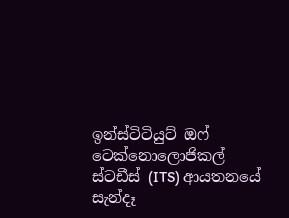ඉන්ස්ටිටියුට් ඔෆ් ටෙක්නොලොජිකල් ස්ටඩීස් (ITS) ආයතනයේ සැන්දෑ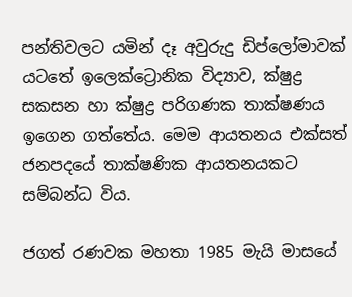පන්තිවලට යමින් දෑ අවුරුදු ඩිප්ලෝමාවක් යටතේ ඉලෙක්ට්‍රොනික විද්‍යාව, ක්ෂුද්‍ර සකසන හා ක්ෂුද්‍ර පරිගණක තාක්ෂණය ඉගෙන ගත්තේය. මෙම ආයතනය එක්සත් ජනපදයේ තාක්ෂණික ආයතනයකට සම්බන්ධ විය.

ජගත් රණවක මහතා 1985 මැයි මාසයේ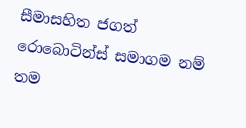සීමාසහිත ජගත් රොබොටින්ස් සමාගම නම් තම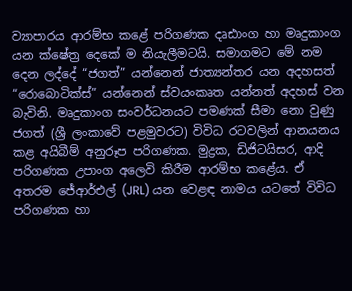ව්‍යාපාරය ආරම්භ කළේ පරිගණක දෘඪාංග හා මෘදුකාංග යන ක්ෂේත්‍ර දෙකේ ම නියැලීමටයි. සමාගමට මේ නම දෙන ලද්දේ “ජගත්” යන්නෙන් ජාත්‍යන්තර යන අදහසත් “රොබොටික්ස්” යන්නෙන් ස්වයංකෘත යන්නත් අදහස් වන බැවිනි. මෘදුකාංග සංවර්ධනයට පමණක් සීමා නො වුණු ජගත් (ශ්‍රී ලංකාවේ පළමුවරට) විවිධ රටවලින් ආනයනය කළ අයිබීම් අනුරූප පරිගණක. මුද්‍රක, ඩිජිටයිසර, ආදි පරිගණක උපාංග අලෙවි කිරීම ආරම්භ කළේය. ඒ අතරම ජේආර්එල් (JRL) යන වෙළඳ නාමය යටතේ විවිධ පරිගණක හා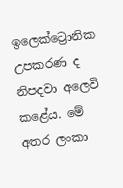ඉලෙක්ට්‍රොනික උපකරණ ද නිපදවා අලෙවි කළේය. මේ අතර ලංකා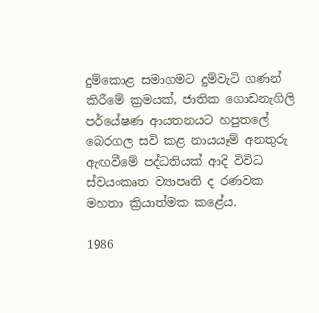දුම්කොළ සමාගමට දුම්වැටි ගණන් කිරීමේ ක්‍රමයක්, ජාතික ගොඩනැගිලි පර්යේෂණ ආයතනයට හපුතලේ බෙරගල සවි කළ නායයෑම් අනතුරු ඇඟවීමේ පද්ධතියක් ආදි විවිධ ස්වයංකෘත ව්‍යාපෘති ද රණවක මහතා ක්‍රියාත්මක කළේය.

1986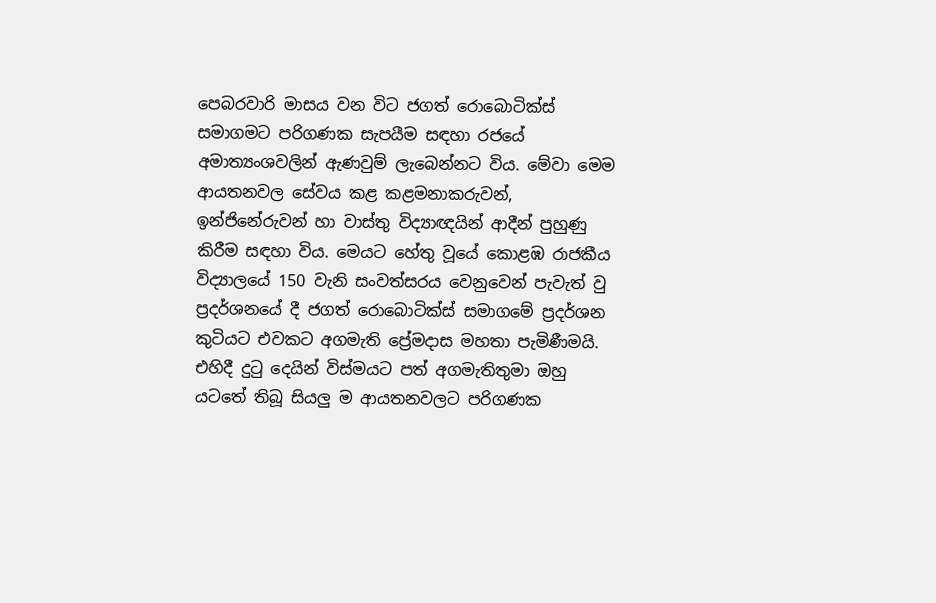පෙබරවාරි මාසය වන විට ජගත් රොබොටික්ස් සමාගමට පරිගණක සැපයීම සඳහා රජයේ අමාත්‍යංශවලින් ඇණවුම් ලැබෙන්නට විය. මේවා මෙම ආයතනවල සේවය කළ කළමනාකරුවන්, ඉන්ජිනේරුවන් හා වාස්තු විද්‍යාඥයින් ආදීන් පුහුණු කිරීම සඳහා විය. මෙයට හේතු වූයේ කොළඹ රාජකීය විද්‍යාලයේ 150 වැනි සංවත්සරය වෙනුවෙන් පැවැත් වු ප්‍රදර්ශනයේ දී ජගත් රොබොටික්ස් සමාගමේ ප්‍රදර්ශන කුටියට එවකට අගමැති ප්‍රේමදාස මහතා පැමිණීමයි. එහිදී දුටු දෙයින් විස්මයට පත් අගමැතිතුමා ඔහු යටතේ තිබූ සියලු ම ආයතනවලට පරිගණක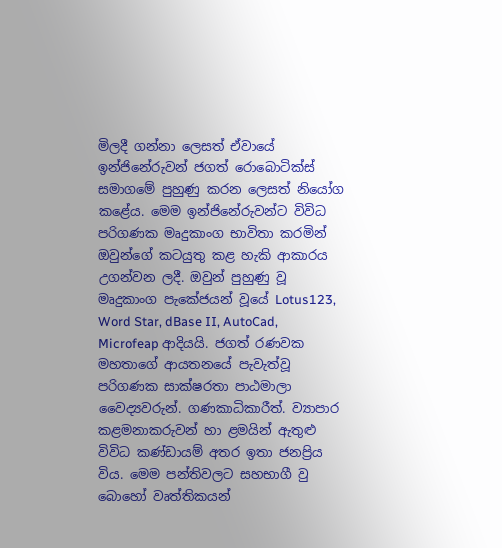මිලදී ගන්නා ලෙසත් ඒවායේ ඉන්ජිනේරුවන් ජගත් රොබොටික්ස් සමාගමේ පුහුණු කරන ලෙසත් නියෝග කළේය. මෙම ඉන්ජිනේරුවන්ට විවිධ පරිගණක මෘදුකාංග භාවිතා කරමින් ඔවුන්ගේ කටයුතු කළ හැකි ආකාරය උගන්වන ලදී. ඔවුන් පුහුණු වූ මෘදුකාංග පැකේජයන් වූයේ Lotus123, Word Star, dBase II, AutoCad, Microfeap ආදියයි. ජගත් රණවක මහතාගේ ආයතනයේ පැවැත්වූ පරිගණක සාක්ෂරතා පාඨමාලා වෛද්‍යවරුන්. ගණකාධිකාරීත්. ව්‍යාපාර කළමනාකරුවන් හා ළමයින් ඇතුළු විවිධ කණ්ඩායම් අතර ඉතා ජනප්‍රිය විය. මෙම පන්තිවලට සහභාගී වු බොහෝ වෘත්තිකයන්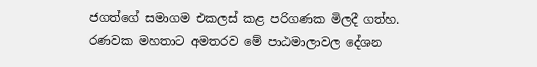ජගත්ගේ සමාගම එකලස් කළ පරිගණක මිලදී ගත්හ. රණවක මහතාට අමතරව මේ පාඨමාලාවල දේශන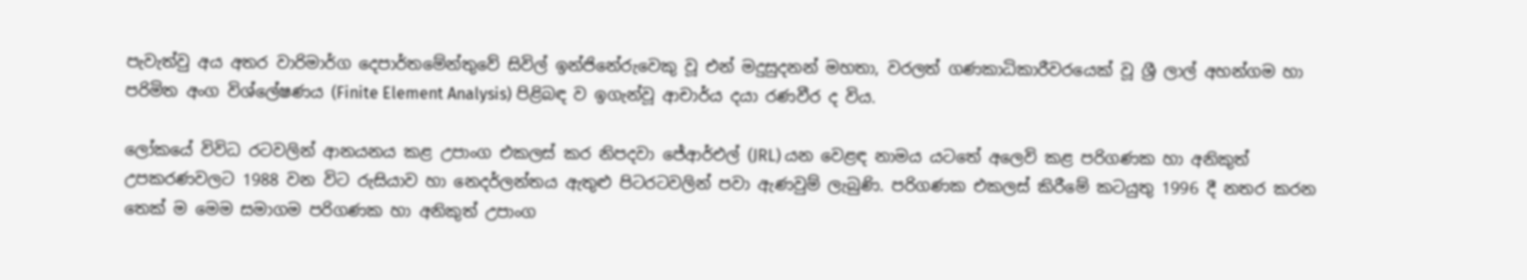පැවැත්වු අය අතර වාරිමාර්ග දෙපාර්තමේන්තුවේ සිවිල් ඉන්ජිනේරුවෙකු වූ එන් මදුසුදනන් මහතා, වරලත් ගණකාධිකාරීවරයෙක් වූ ශ්‍රී ලාල් අහන්ගම හා පරිමිත අංග විශ්ලේෂණය (Finite Element Analysis) පිළිබඳ ව ඉගැන්වූ ආචාර්ය දයා රණවීර ද විය.

ලෝකයේ විවිධ රටවලින් ආනයනය කළ උපාංග එකලස් කර නිපදවා ජේආර්එල් (JRL) යන වෙළඳ නාමය යටතේ අලෙවි කළ පරිගණක හා අනිකුත් උපකරණවලට 1988 වන විට රුසියාව හා නෙදර්ලන්තය ඇතුළු පිටරටවලින් පවා ඇණවුම් ලැබුණි. පරිගණක එකලස් කිරීමේ කටයුතු 1996 දී නතර කරන තෙක් ම මෙම සමාගම පරිගණක හා අනිකුත් උපාංග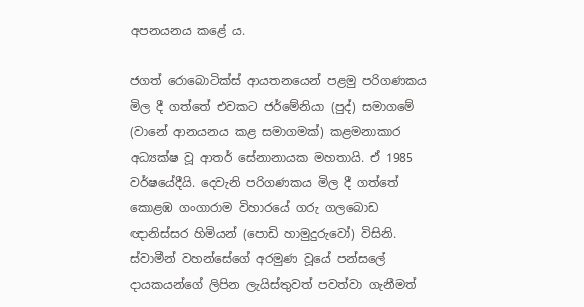අපනයනය කළේ ය.

ජගත් රොබොටික්ස් ආයතනයෙන් පළමු පරිගණකය මිල දී ගත්තේ එවකට ජර්මේනියා (පුද්) සමාගමේ (වානේ ආනයනය කළ සමාගමක්) කළමනාකාර අධ්‍යක්ෂ වූ ආතර් සේනානායක මහතායි. ඒ 1985 වර්ෂයේදීයි. දෙවැනි පරිගණකය මිල දී ගත්තේ කොළඹ ගංගාරාම විහාරයේ ගරු ගලබොඩ ඥානිස්සර හිමියන් (පොඩි හාමුදුරුවෝ) විසිනි. ස්වාමීන් වහන්සේගේ අරමුණ වූයේ පන්සලේ දායකයන්ගේ ලිපින ලැයිස්තුවත් පවත්වා ගැනීමත්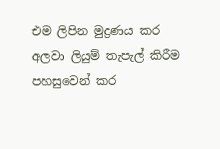එම ලිපින මුද්‍රණය කර අලවා ලියුම් තැපැල් කිරීම පහසුවෙන් කර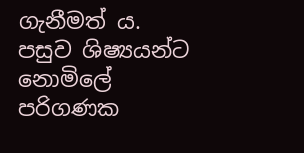ගැනීමත් ය. පසුව ශිෂ්‍යයන්ට නොමිලේ පරිගණක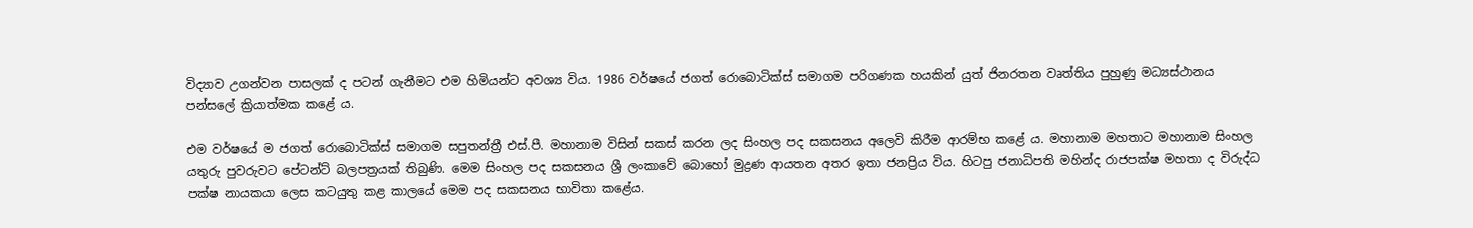විද්‍යාව උගන්වන පාසලක් ද පටන් ගැනීමට එම හිමියන්ට අවශ්‍ය විය. 1986 වර්ෂයේ ජගත් රොබොටික්ස් සමාගම පරිගණක හයකින් යුත් ජිනරතන වෘත්තිය පුහුණු මධ්‍යස්ථානය පන්සලේ ක්‍රියාත්මක කළේ ය.

එම වර්ෂයේ ම ජගත් රොබොටික්ස් සමාගම සපුතන්ත්‍රී එස්.පී. මහානාම විසින් සකස් කරන ලද සිංහල පද සකසනය අලෙවි කිරීම ආරම්භ කළේ ය. මහානාම මහතාට මහානාම සිංහල යතුරු පුවරුවට පේටන්ට් බලපත්‍රයක් තිබුණි. මෙම සිංහල පද සකසනය ශ්‍රී ලංකාවේ බොහෝ මුද්‍රණ ආයතන අතර ඉතා ජනප්‍රිය විය. හිටපු ජනාධිපති මහින්ද රාජපක්ෂ මහතා ද විරුද්ධ පක්ෂ නායකයා ලෙස කටයුතු කළ කාලයේ මෙම පද සකසනය භාවිතා කළේය.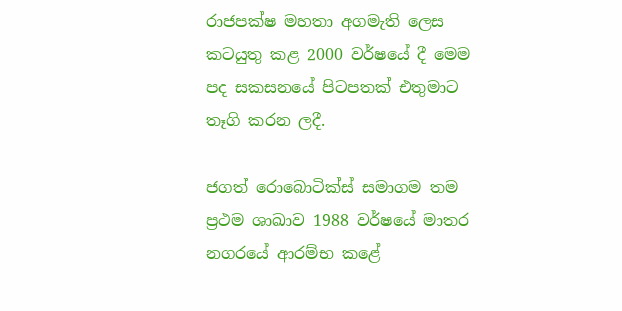රාජපක්ෂ මහතා අගමැති ලෙස කටයුතු කළ 2000 වර්ෂයේ දී මෙම පද සකසනයේ පිටපතක් එතුමාට තෑගි කරන ලදී.

ජගත් රොබොටික්ස් සමාගම තම ප්‍රථම ශාඛාව 1988 වර්ෂයේ මාතර නගරයේ ආරම්භ කළේ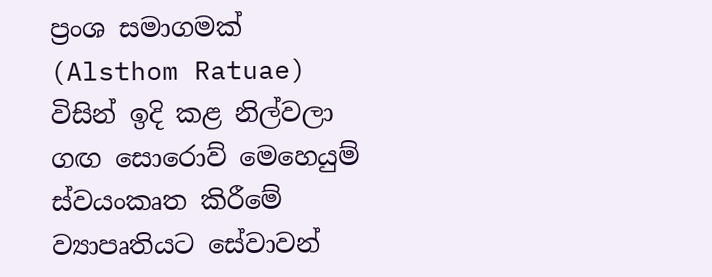ප්‍රංශ සමාගමක් (Alsthom Ratuae) විසින් ඉදි කළ නිල්වලා ගඟ සොරොව් මෙහෙයුම් ස්වයංකෘත කිරීමේ ව්‍යාපෘතියට සේවාවන්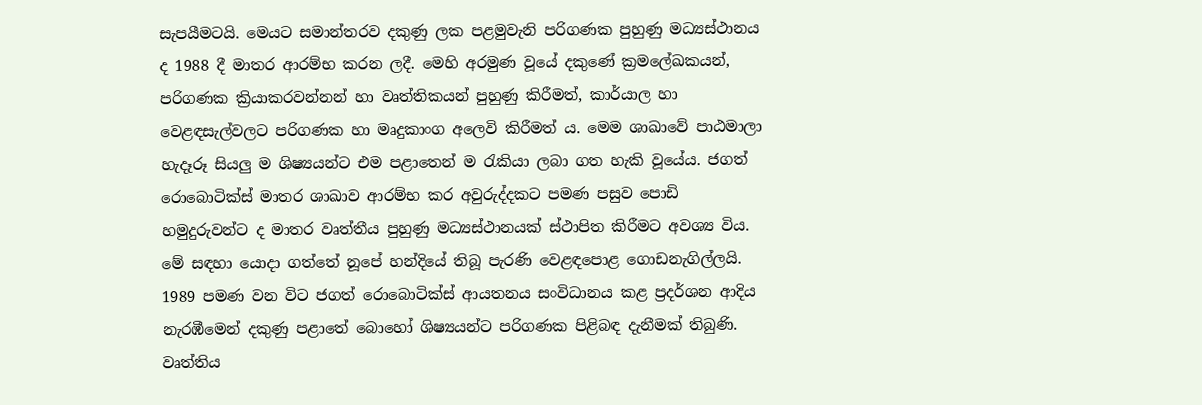සැපයීමටයි. මෙයට සමාන්තරව දකුණු ලක පළමුවැනි පරිගණක පුහුණු මධ්‍යස්ථානය ද 1988 දී මාතර ආරම්භ කරන ලදී. මෙහි අරමුණ වූයේ දකුණේ ක්‍රමලේඛකයන්, පරිගණක ක්‍රියාකරවන්නන් හා වෘත්තිකයන් පුහුණු කිරීමත්, කාර්යාල හා වෙළඳසැල්වලට පරිගණක හා මෘදුකාංග අලෙවි කිරීමත් ය. මෙම ශාඛාවේ පාඨමාලා හැදෑරූ සියලු ම ශිෂ්‍යයන්ට එම පළාතෙන් ම රැකියා ලබා ගත හැකි වූයේය. ජගත් රොබොටික්ස් මාතර ශාඛාව ආරම්භ කර අවුරුද්දකට පමණ පසුව පොඩි හමුදුරුවන්ට ද මාතර වෘත්තීය පුහුණු මධ්‍යස්ථානයක් ස්ථාපිත කිරීමට අවශ්‍ය විය. මේ සඳහා යොදා ගත්තේ නූපේ හන්දියේ තිබූ පැරණි වෙළඳපොළ ගොඩනැගිල්ලයි. 1989 පමණ වන විට ජගත් රොබොටික්ස් ආයතනය සංවිධානය කළ ප්‍රදර්ශන ආදිය නැරඹීමෙන් දකුණු පළාතේ බොහෝ ශිෂ්‍යයන්ට පරිගණක පිළිබඳ දැනීමක් තිබුණි. වෘත්තිය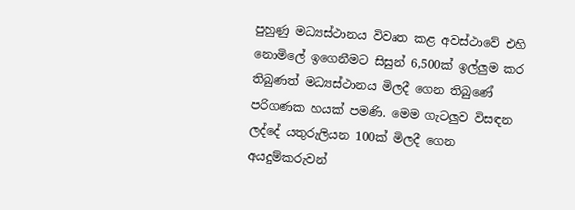පුහුණු මධ්‍යස්ථානය විවෘත කළ අවස්ථාවේ එහි නොමිලේ ඉගෙනීමට සිසුන් 6,500ක් ඉල්ලුම කර තිබුණත් මධ්‍යස්ථානය මිලදී ගෙන තිබුණේ පරිගණක හයක් පමණි. මෙම ගැටලුව විසඳන ලද්දේ යතුරුලියන 100ක් මිලදී ගෙන අයදුම්කරුවන්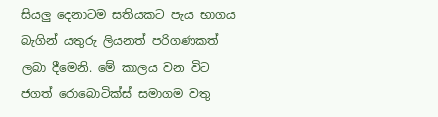සියලු දෙනාටම සතියකට පැය භාගය බැගින් යතුරු ලියනත් පරිගණකත් ලබා දීමෙනි. මේ කාලය වන විට ජගත් රොබොටික්ස් සමාගම වතු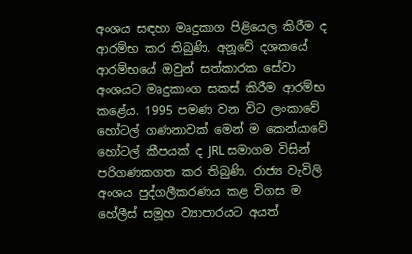අංශය සඳහා මෘදුකාග පිළියෙල කිරීම ද ආරම්භ කර තිබුණි. අනූවේ දශකයේ ආරම්භයේ ඔවුන් සත්කාරක සේවා අංශයට මෘදුකාංග සකස් කිරීම ආරම්භ කළේය. 1995 පමණ වන විට ලංකාවේ හෝටල් ගණනාවක් මෙන් ම කෙන්යාවේ හෝටල් කීපයක් ද JRL සමාගම විසින් පරිගණකගත කර තිබුණි. රාජ්‍ය වැවිලි අංශය පුද්ගලීකරණය කළ විගස ම හේලීස් සමූහ ව්‍යාපාරයට අයත්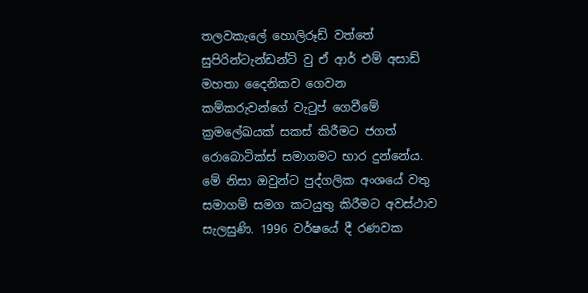තලවකැලේ හොලිරූඩ් වත්තේ සුපිරින්ටැන්ඩන්ට් වු ඒ ආර් එම් අසාඩ් මහතා දෛනිකව ගෙවන කම්කරුවන්ගේ වැටුප් ගෙවීමේ ක්‍රමලේඛයක් සකස් කිරීමට ජගත් රොබොටික්ස් සමාගමට භාර දුන්නේය. මේ නිසා ඔවුන්ට පුද්ගලික අංශයේ වතු සමාගම් සමග කටයුතු කිරීමට අවස්ථාව සැලසුණි. 1996 වර්ෂයේ දී රණවක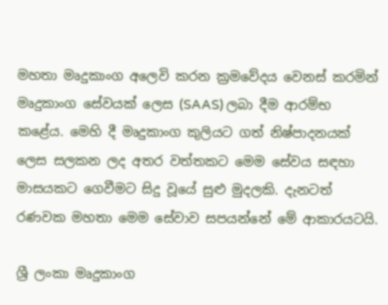මහතා මෘදුකාංග අලෙවි කරන ක්‍රමවේදය වෙනස් කරමින් මෘදුකාංග සේවයක් ලෙස (SAAS) ලබා දීම ආරම්භ කළේය. මෙහි දී මෘදුකාංග කුලියට ගත් නිෂ්පාදනයක් ලෙස සලකන ලද අතර වත්තකට මෙම සේවය සඳහා මාසයකට ගෙවීමට සිදු වූයේ සුළු මුදලකි. දැනටත් රණවක මහතා මෙම සේවාව සපයන්නේ මේ ආකාරයටයි.

ශ්‍රී ලංකා මෘදුකාංග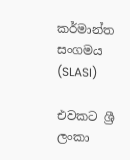කර්මාන්ත සංගමය (SLASI)

එවකට ශ්‍රී ලංකා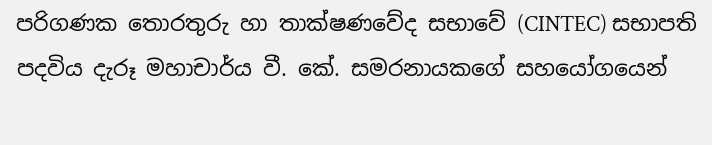පරිගණක තොරතුරු හා තාක්ෂණවේද සභාවේ (CINTEC) සභාපති පදවිය දැරූ මහාචාර්ය වී. කේ. සමරනායකගේ සහයෝගයෙන්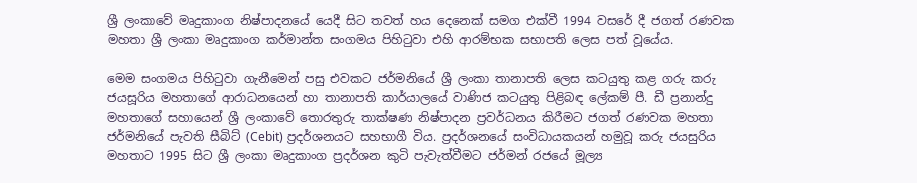ශ්‍රී ලංකාවේ මෘදුකාංග නිෂ්පාදනයේ යෙදී සිට තවත් හය දෙනෙක් සමග එක්වී 1994 වසරේ දී ජගත් රණවක මහතා ශ්‍රී ලංකා මෘදුකාංග කර්මාන්ත සංගමය පිහිටුවා එහි ආරම්භක සභාපති ලෙස පත් වූයේය.

මෙම සංගමය පිහිටුවා ගැනීමෙන් පසු එවකට ජර්මනියේ ශ්‍රී ලංකා තානාපති ලෙස කටයුතු කළ ගරු කරු ජයසූරිය මහතාගේ ආරාධනයෙන් හා තානාපති කාර්යාලයේ වාණිජ කටයුතු පිළිබඳ ලේකම් පී. ඩී ප්‍රනාන්දු මහතාගේ සහායෙන් ශ්‍රී ලංකාවේ තොරතුරු තාක්ෂණ නිෂ්පාදන ප්‍රවර්ධනය කිරීමට ජගත් රණවක මහතා ජර්මනියේ පැවති සීබිට් (Cebit) ප්‍රදර්ශනයට සහභාගී විය. ප්‍රදර්ශනයේ සංවිධායකයන් හමුවූ කරු ජයසුරිය මහතාට 1995 සිට ශ්‍රී ලංකා මෘදුකාංග ප්‍රදර්ශන කුටි පැවැත්වීමට ජර්මන් රජයේ මූල්‍ය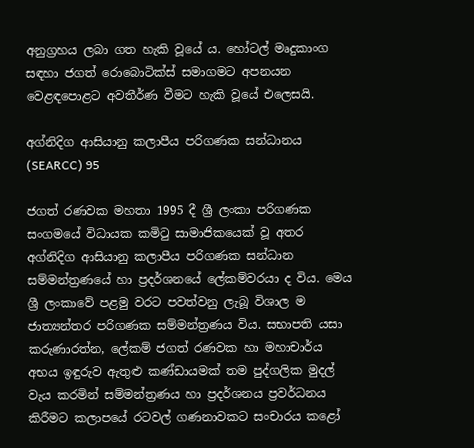අනුග්‍රහය ලබා ගත හැකි වූයේ ය. හෝටල් මෘදුකාංග සඳහා ජගත් රොබොටික්ස් සමාගමට අපනයන වෙළඳපොළට අවතීර්ණ වීමට හැකි වූයේ එලෙසයි.

අග්නිදිග ආසියානු කලාපීය පරිගණක සන්ධානය (SEARCC) 95

ජගත් රණවක මහතා 1995 දී ශ්‍රී ලංකා පරිගණක සංගමයේ විධායක කමිටු සාමාජිකයෙක් වූ අතර අග්නිදිග ආසියානු කලාපීය පරිගණක සන්ධාන සම්මන්ත්‍රණයේ හා ප්‍රදර්ශනයේ ලේකම්වරයා ද විය. මෙය ශ්‍රී ලංකාවේ පළමු වරට පවත්වනු ලැබූ විශාල ම ජාත්‍යන්තර පරිගණක සම්මන්ත්‍රණය විය. සභාපති යසා කරුණාරත්න, ලේකම් ජගත් රණවක හා මහාචාර්ය අභය ඉඳුරුව ඇතුළු කණ්ඩායමක් තම පුද්ගලික මුදල් වැය කරමින් සම්මන්ත්‍රණය හා ප්‍රදර්ශනය ප්‍රවර්ධනය කිරීමට කලාපයේ රටවල් ගණනාවකට සංචාරය කළෝ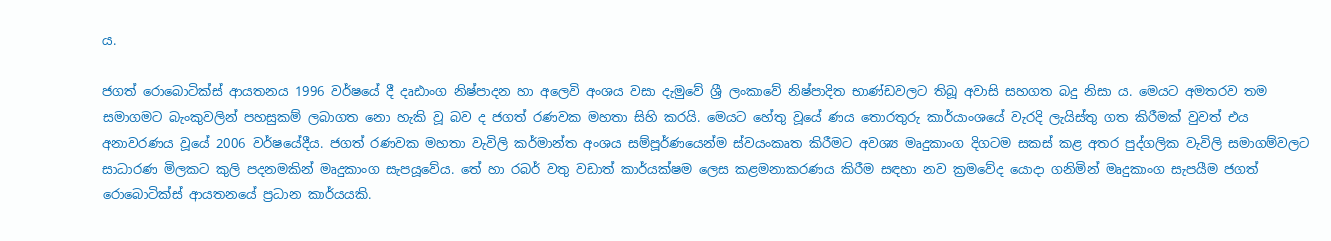ය.

ජගත් රොබොටික්ස් ආයතනය 1996 වර්ෂයේ දී දෘඪාංග නිෂ්පාදන හා අලෙවි අංශය වසා දැමුවේ ශ්‍රී ලංකාවේ නිෂ්පාදිත භාණ්ඩවලට තිබූ අවාසි සහගත බදු නිසා ය. මෙයට අමතරව තම සමාගමට බැංකුවලින් පහසුකම් ලබාගත නො හැකි වූ බව ද ජගත් රණවක මහතා සිහි කරයි. මෙයට හේතු වූයේ ණය තොරතුරු කාර්යාංශයේ වැරදි ලැයිස්තු ගත කිරීමක් වුවත් එය අනාවරණය වූයේ 2006 වර්ෂයේදීය. ජගත් රණවක මහතා වැවිලි කර්මාන්ත අංශය සම්පූර්ණයෙන්ම ස්වයංකෘත කිරීමට අවශ්‍ය මෘදුකාංග දිගටම සකස් කළ අතර පුද්ගලික වැවිලි සමාගම්වලට සාධාරණ මිලකට කුලි පදනමකින් මෘදුකාංග සැපයූවේය. තේ හා රබර් වතු වඩාත් කාර්යක්ෂම ලෙස කළමනාකරණය කිරීම සඳහා නව ක්‍රමවේද යොදා ගනිමින් මෘදුකාංග සැපයීම ජගත් රොබොටික්ස් ආයතනයේ ප්‍රධාන කාර්යයකි.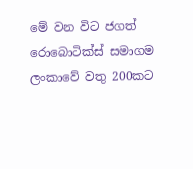මේ වන විට ජගත් රොබොටික්ස් සමාගම ලංකාවේ වතු 200කට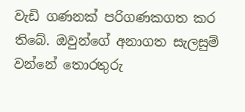වැඩි ගණනක් පරිගණකගත කර තිබේ. ඔවුන්ගේ අනාගත සැලසුම් වන්නේ තොරතුරු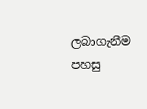ලබාගැනීම පහසු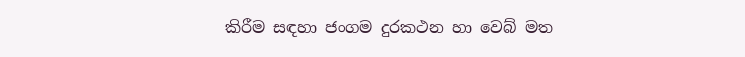කිරීම සඳහා ජංගම දුරකථන හා වෙබ් මත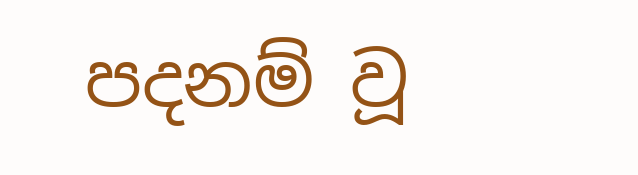පදනම් වූ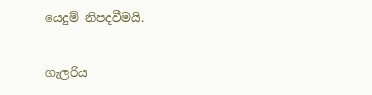යෙදුම් නිපදවීමයි.

ගැලරිය